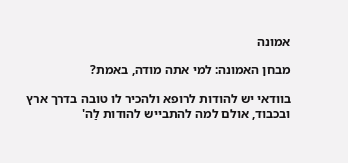אמונה

מבחן האמונה: למי אתה מודה, באמת?

בוודאי יש להודות לרופא ולהכיר לו טובה בדרך ארץ ובכבוד, אולם למה להתבייש להודות לַה'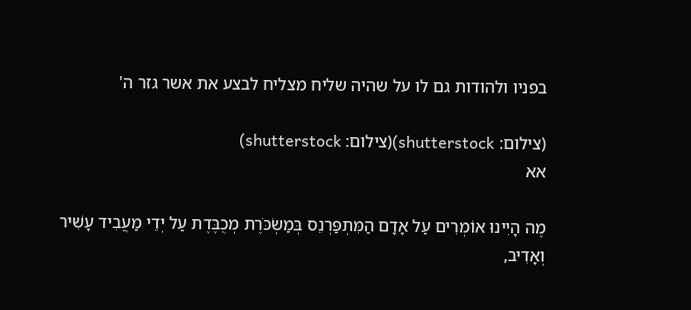בפניו ולהודות גם לו על שהיה שליח מצליח לבצע את אשר גזר ה'

(צילום: shutterstock)(צילום: shutterstock)
אא

מֶה הָיִינוּ אוֹמְרִים עַל אָדָם הַמִּתְפַּרְנֵס בְּמַשְׂכֹּרֶת מְכֻבֶּדֶת עַל יְדֵי מַעֲבִיד עָשִׁיר וְאָדִיב,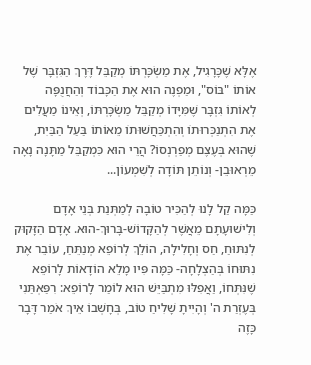אֶלָּא שֶׁכָּרָגִיל, אֶת מַשְׂכָּרְתּוֹ מְקַבֵּל דֶּרֶךְ הַגִּזְבָּר שֶׁל אוֹתוֹ "בּוֹס", וּמַפְנֶה הוּא אֶת הַכָּבוֹד וְהַחֲנֻפָּה לְאוֹתוֹ גִּזְבָּר שֶׁמִּיָּדוֹ מְקַבֵּל מַשְׂכָּרְתּוֹ, וְאֵינוֹ מַעֲלִים אֶת הִתְנַכְּרוּתוֹ וְהִתְכַּחֲשׁוּתוֹ מֵאוֹתוֹ בַּעַל הַבַּיִת, שֶׁהוּא בְּעֶצֶם מְפַרְנְסוֹ? הֲרֵי הוּא כִּמְקַבֵּל מַתָּנָה נָאָה מֵרְאוּבֵן- וְנוֹתֵן תּוֹדָה לְשִׁמְעוֹן...

כַּמָּה קַל לָנוּ לְהַכִּיר טוֹבָה לְמַתְּנַת בְּנֵי אָדָם וְלִישׁוּעָתָם מֵאֲשֶׁר לְהַקָּדוֹשׁ-בָּרוּךְ-הוּא. אָדָם הַזָּקוּק לְנִתּוּחַ, חַס וְחָלִילָה, הוֹלֵךְ לְרוֹפֵא מְנַתֵּחַ, עוֹבֵר אֶת נִתּוּחוֹ בְּהַצְלָחָה- כַּמָּה פִּיו מָלֵא הוֹדָאוֹת לָרוֹפֵא שֶׁנִּתְּחוֹ, וַאֲפִלּוּ מִתְבַּיֵּשׁ הוּא לוֹמַר לָרוֹפֵא: רִפַּאְתַּנִי בְּעֶזְרַת ה' וְהָיִיתָ שָׁלִיחַ טוֹב, בְּחָשְׁבוֹ אֵיךְ אֹמַר דָּבָר כָּזֶה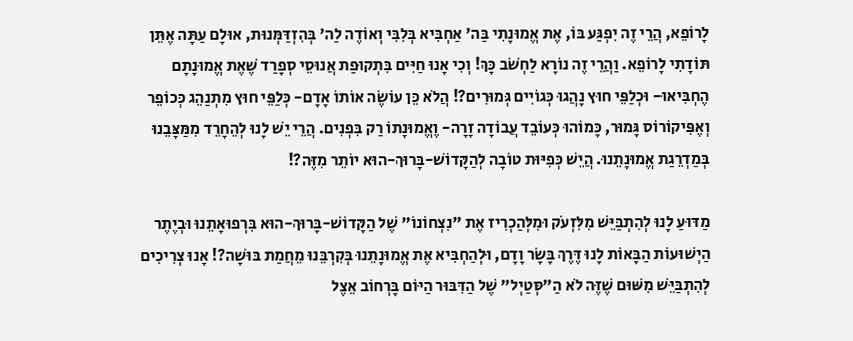לָרוֹפֵא, הֲרֵי זֶה יִפְגַּע בּוֹ, אֶת אֱמוּנָתִי בַּה' אַחְבִּיא בְּלִבִּי וְאוֹדֶה לַה' בְּהִזְדַּמְּנוּת, אוּלָם עַתָּה אֶתֵּן תּוֹדָתִי לָרוֹפֵא. וַהֲרֵי זֶה נוֹרָא לַחְשֹׁב כָּךְ! וְכִי אָנוּ חַיִּים בִּתְקוּפַת אֲנוּסֵי סְפָרַד שֶׁאֶת אֱמוּנָתָם הֶחְבִּיאוּ- וּכְלַפֵּי חוּץ נָהֲגוּ כְּגוֹיִים גְּמוּרִים?! הֲלֹא כֵּן עוֹשֶׂה אוֹתוֹ אָדָם- כְּלַפֵּי חוּץ מִתְנַהֵג כְּכוֹפֵר וְאֶפִּיקוֹרוֹס גָּמוּר, כָּמוֹהוּ כְּעוֹבֵד עֲבוֹדָה זָרָה- וֶאֱמוּנָתוֹ רַק בִּפְנִים. הֲרֵי יֵשׁ לָנוּ לְהֵחָרֵד מִמַּצָּבֵנוּ בְּמַדְרֵגַת אֱמוּנָתֵנוּ. הֲיֵשׁ כְּפִיּוּת טוֹבָה לְהַקָּדוֹשׁ-בָּרוּךְ-הוּא יוֹתֵר מִזֶּה?!

מַדּוּעַ לָנוּ לְהִתְבַּיֵּשׁ מִלִּזְעֹק וּמִלְּהַכְרִיז אֶת "נִצְחוֹנוֹ" שֶׁל הַקָּדוֹשׁ-בָּרוּךְ-הוּא בִּרְפוּאָתֵנוּ וּבְיֶתֶר הַיְשׁוּעוֹת הַבָּאוֹת לָנוּ דֶּרֶךְ בָּשָׂר וָדָם, וּלְהַחְבִּיא אֶת אֱמוּנָתֵנוּ בְּקִרְבֵּנוּ מֵחֲמַת בּוּשָׁה?! אָנוּ צְרִיכִים לְהִתְבַּיֵּשׁ מִשּׁוּם שֶׁזֶּה לֹא הַ"סְּטַיְל" שֶׁל הַדִּבּוּר הַיּוֹם בָּרְחוֹב אֵצֶל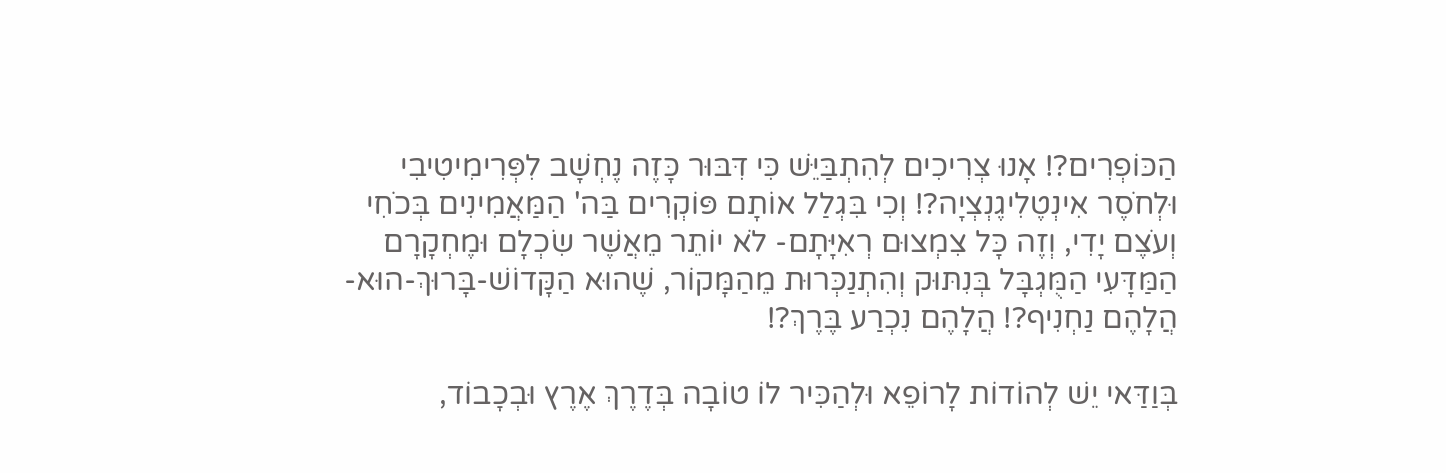הַכּוֹפְרִים?! אָנוּ צְרִיכִים לְהִתְבַּיֵּשׁ כִּי דִּבּוּר כָּזֶה נֶחְשָׁב לִפְּרִימִיטִיבִי וּלְחֹסֶר אִינְטֶלִיגֶנְצְיָה?! וְכִי בִּגְלַל אוֹתָם פּוֹקְרִים בַּה' הַמַּאֲמִינִים בְּכֹחִי וְעֹצֶם יָדִי, וְזֶה כָּל צִמְצוּם רְאִיָּתָם- לֹא יוֹתֵר מֵאֲשֶׁר שִׂכְלָם וּמֶחְקָרָם הַמַּדָּעִי הַמֻּגְבָּל בְּנִתּוּק וְהִתְנַכְּרוּת מֵהַמָּקוֹר, שֶׁהוּא הַקָּדוֹשׁ-בָּרוּךְ-הוּא- הֲלָהֶם נַחְנִיף?! הֲלָהֶם נִכְרַע בֶּרֶךְ?!

בְּוַדַּאי יֵשׁ לְהוֹדוֹת לָרוֹפֵא וּלְהַכִּיר לוֹ טוֹבָה בְּדֶרֶךְ אֶרֶץ וּבְכָבוֹד,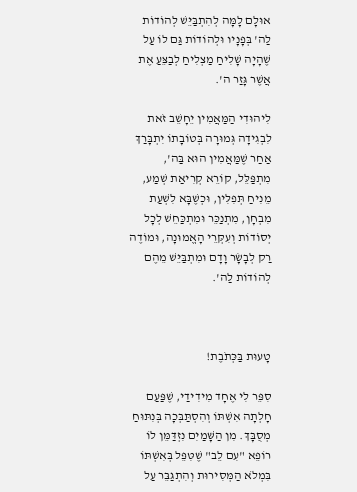אוּלָם לָמָּה לְהִתְבַּיֵּשׁ לְהוֹדוֹת לַה' בְּפָנָיו וּלְהוֹדוֹת גַּם לוֹ עַל שֶׁהָיָה שָׁלִיחַ מַצְלִיחַ לְבַצֵּעַ אֶת אֲשֶׁר גָּזַר ה'.

לִיהוּדִי הַמַּאֲמִין יֵחָשֵׁב זֹאת לִבְגִידָה גְּמוּרָה בְּטוֹבָתוֹ יִתְבָּרַךְ אַחַר שֶׁמַּאֲמִין הוּא בַּה', מִתְפַּלֵּל, קוֹרֵא קְרִיאַת שְׁמַע, מֵנִיחַ תְּפִלִּין, וּכְשֶׁבָּא לִשְׁעַת מִבְחָן, מִתְנַכֵּר וּמִתְכַּחֵשׁ לְכָל יְסוֹדוֹת וְעִקְּרֵי הָאֱמוּנָה, וּמוֹדֶה רַק לְבָשָׂר וָדָם וּמִתְבַּיֵּשׁ מֵהֶם לְהוֹדוֹת לַה'.



טָעוּת בַּכְּתֹבֶת!

סִפֵּר לִי אֶחָד מִידִידַי, שֶׁפַּעַם חָלְתָה אִשְׁתּוֹ וְהִסְתַּבְּכָה בְּנִתּוּחַ מְסֻבָּךְ. מִן הַשָּׁמַיִם נִזְדַּמֵּן לוֹ רוֹפֵא "עִם לֵב" שֶׁטִּפֵּל בְּאִשְׁתּוֹ בִּמְלֹא הַמְּסִירוּת וְהִתְגַּבֵּר עַל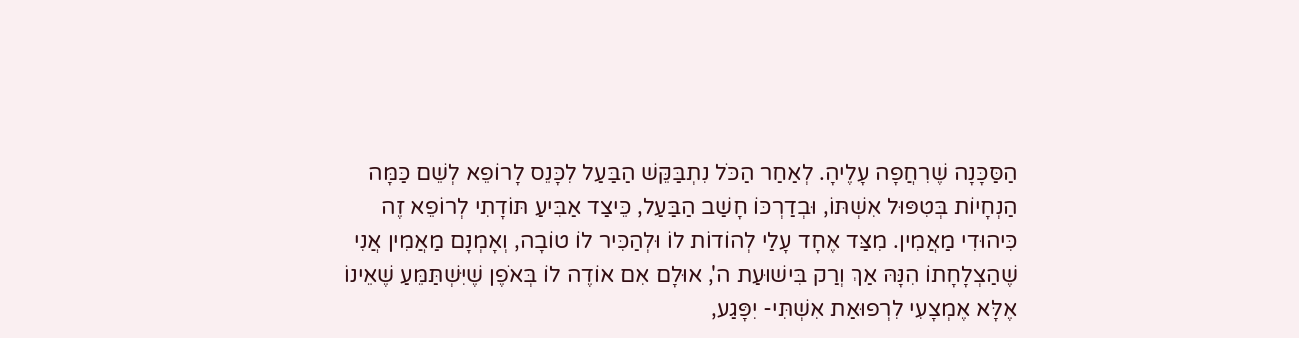הַסַּכָּנָה שֶׁרִחֲפָה עָלֶיהָ. לְאַחַר הַכֹּל נִתְבַּקֵּשׁ הַבַּעַל לִכָּנֵס לָרוֹפֵא לְשֵׁם כַּמָּה הַנְחָיוֹת בְּטִפּוּל אִשְׁתּוֹ, וּבְדַרְכּוֹ חָשַׁב הַבַּעַל, כֵּיצַד אַבִּיעַ תּוֹדָתִי לְרוֹפֵא זֶה כִּיהוּדִי מַאֲמִין. מִצַּד אֶחָד עָלַי לְהוֹדוֹת לוֹ וּלְהַכִּיר לוֹ טוֹבָה, וְאָמְנָם מַאֲמִין אֲנִי שֶׁהַצְלָחָתוֹ הִנָּהּ אַךְ וְרַק בִּישׁוּעַת ה', אוּלָם אִם אוֹדֶה לוֹ בְּאֹפֶן שֶׁיִּשְׁתַּמֵּעַ שֶׁאֵינוֹ אֶלָּא אֶמְצָעִי לִרְפוּאַת אִשְׁתִּי- יִפָּגַע,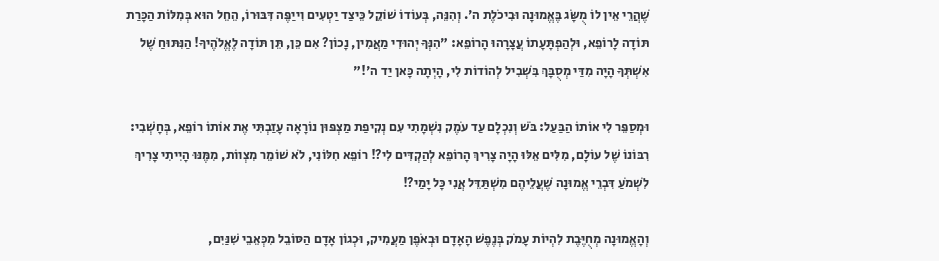שֶׁהֲרֵי אֵין לוֹ מֻשָּׂג בֶּאֱמוּנָה וּבִיכֹלֶת ה'. וְהִנֵּה, בְּעוֹדוֹ שׁוֹקֵל כֵּיצַד יַטְעִים וִייַפֶּה דִּבּוּרוֹ, הֵחֵל הוּא בְּמִלּוֹת הַכָּרַת תּוֹדָה לָרוֹפֵא, וּלְהַפְתָּעָתוֹ עֲצָרָהוּ הָרוֹפֵא: "הִנְּךָ יְהוּדִי מַאֲמִין, נָכוֹן? אִם כֵּן, תֵּן תּוֹדָה לֶאֱלֹהֶיךָ! הַנִּתּוּחַ שֶׁל אִשְׁתְּךָ הָיָה מִדַּי מְסֻבָּךְ בִּשְׁבִיל לְהוֹדוֹת לִי, הָיְתָה כָּאן יַד ה'!"

וּמְסַפֵּר לִי אוֹתוֹ הַבַּעַל: בֹּשׁ וְנִכְלָם עַד עֹמֶק נִשְׁמָתִי עִם נְקִיפַת מַצְפּוּן נוֹרָאָה עָזַבְתִּי אֶת אוֹתוֹ רוֹפֵא, בְּחָשְׁבִי: רִבּוֹנוֹ שֶׁל עוֹלָם, מִלִּים אֵלּוּ הָיָה צָרִיךְ הָרוֹפֵא לְהַקְדִּים לִי?! רוֹפֵא חִלּוֹנִי, לֹא שׁוֹמֵר מִצְווֹת, מִמֶּנּוּ הָיִיתִי צָרִיךְ לִשְׁמֹעַ דִּבְרֵי אֱמוּנָה שֶׁעֲלֵיהֶם מִשְׁתַּדֵּל אֲנִי כָּל יָמַי?!

וְהָאֱמוּנָה מְחֻיֶּבֶת לִהְיוֹת עָמֹק בְּנֶפֶשׁ הָאָדָם וּבְאֹפֶן מַעֲמִיק, וּכְגוֹן אָדָם הַסּוֹבֵל מִכְּאֵבֵי שִׁנַּיִם,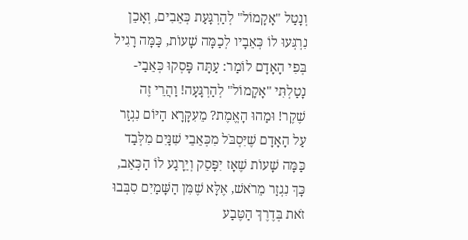וְנָטַל "אָקָמוֹל" לְהַרְגָּעַת כְּאֵבִים, וְאָכֵן נִרְגְּעוּ לוֹ כְּאֵבָיו לְכַמָּה שָׁעוֹת, כַּמָּה רָגִיל בְּפִי הָאָדָם לוֹמַר: עַתָּה פָּסְקוּ כְּאֵבַי- נָטַלְתִּי "אָקָמוֹל" לְהַרְגָּעָה! וַהֲרֵי זֶה שֶׁקֶר! וּמַהוּ הָאֱמֶת? מֵעִקָּרָא הַיּוֹם נִגְזַר עַל הָאָדָם שֶׁיִּסְבֹּל מִכְּאֵבֵי שִׁנַּיִם מִלְּבַד כַּמָּה שָׁעוֹת שֶׁאָז יִפָּסֵק וְיֵרָגַע לוֹ הַכְּאֵב, כָּךְ נִגְזַר מֵרֹאשׁ, אֶלָּא שֶׁמִּן הַשָּׁמַיִם סִבְּבוּ זֹאת בְּדֶרֶךְ הַטֶּבַע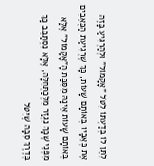לִתֵּן לוֹ בְּדַעְתּוֹ לִטֹּל "אָקָמוֹל" וּלְהַרְגִּיעַ בָּזֶה אֶת כְּאֵבָיו בְּאוֹתָם שָׁעוֹת, כָּךְ שֶׁרְגִיעַת הַכְּאֵבִים בְּאוֹתָם שָׁעוֹת אֵינָהּ מִסִּבַּת הָ"אָקָמוֹל" אֶלָּא מִפְּנֵי שֶׁכָּךְ נִגְזַר מִלְּכַתְּחִלָּה, אֶלָּא נִסְתַּבֵּב כָּךְ בְּדֶרֶךְ סִבָּה שֶׁיִּטֹּל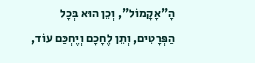הָ"אָקָמוֹל", וְכֵן הוּא בְּכָל הַפְּרָטִים, וְתֵן לֶחָכָם וְיֶחְכַּם עוֹד,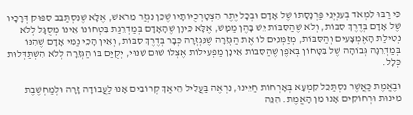כִּי רַבּוּ לִמְאֹד בְּעִנְיְנֵי פַּרְנָסָתוֹ שֶׁל אָדָם וּבְכָל יֶתֶר הִצְטָרְכֻיּוֹתָיו שֶׁכֵּן נִגְזַר מֵרֹאשׁ, אֶלָּא שֶׁנִּסְתַּבֵּב סִפּוּק דְּרָכָיו שֶׁל אָדָם בְּדֶרֶךְ סִבּוֹת, וְלֹא שֶׁהַסִּבּוֹת יֵשׁ בָּהֶן מַמָּשׁ, אֶלָּא כֵּיוָן שֶׁהָאָדָם בְּמַדְרֵגַת בִּטְחוֹנוֹ אֵינוֹ מְסֻגָּל לְלֹא נְטִילַת הָאֶמְצָעִים וְהַסִּבּוֹת, מְזַמְּנִים לוֹ אֶת הַגְּזֵרָה שֶׁנִּגְזְרָה כְּבָר בְּדֶרֶךְ סִבּוֹת, וְאֵין הָכֵי נַמִּי אָדָם שֶׁהִנּוֹ בְּמַדְרֵגָה גְּבוֹהָה שֶׁל בִּטָּחוֹן בְּאֹפֶן שֶׁהַסִּבּוֹת אֵינָן מַפְעִילוֹת אֶצְלוֹ שׁוּם שִׁנּוּי, יְקֻיַּם בּוֹ הַגְּזֵרָה לְלֹא הִשְׁתַּדְּלוּת כְּלָל.

וּבֶאֱמֶת כַּאֲשֶׁר נִסְתַּכֵּל קִמְעָא בְּאָרְחוֹת חַיֵּינוּ, נִרְאֶה בַּעֲלִיל הֵיאַךְ קְרוֹבִים אָנוּ לַעֲבוֹדָה זָרָה וּלְמַחְשֶׁבֶת מִינוּת וּרְחוֹקִים אָנוּ מִן הָאֱמֶת. הִנֵּה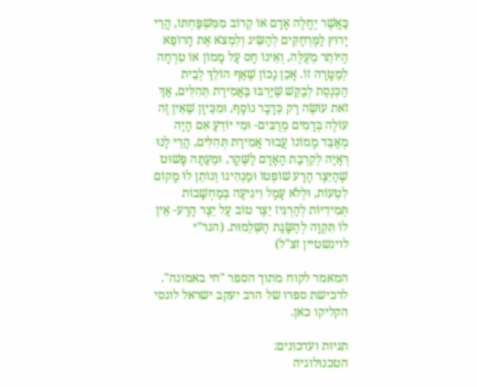כַּאֲשֶׁר יֶחֱלֶה אָדָם אוֹ קְרוֹב מִמִּשְׁפַּחְתּוֹ, הֲרֵי יָרוּץ לַמֶּרְחַקִּים לְהַשִּׂיג וְלִמְצֹא אֶת הָרוֹפֵא הַיּוֹתֵר מְעֻלֶּה, וְאֵינוֹ חָס עַל מָמוֹן אוֹ טִרְחָה לְמַטָּרָה זוֹ. אָכֵן נָכוֹן שֶׁאַף הוֹלֵךְ לְבֵית הַכְּנֶסֶת לְבַקֵּשׁ שֶׁיַּרְבּוּ בַּאֲמִירַת תְּהִלִּים, אַךְ זֹאת עוֹשֶׂה רַק כְּדָבָר נוֹסָף, וּמִכֵּיוָן שֶׁאֵין זֶה עוֹלֶה בְּדָמִים מְרֻבִּים- וּמִי יוֹדֵעַ אִם הָיָה מְאַבֵּד מָמוֹנוֹ עֲבוּר אֲמִירַת תְּהִלִּים, הֲרֵי לָנוּ רְאָיָה לְקִרְבַת הָאָדָם לַשֶּׁקֶר, וּמֵעַתָּה פָּשׁוּט שֶׁהַיֵּצֶר הָרָע שׁוֹפְטוֹ וּמַנְהִיגוֹ וְנוֹתֵן לוֹ מָקוֹם לִטְעוֹת, וּלְלֹא עָמָל וִיגִיעָה בְּמַחְשָׁבוֹת תְּמִידִיּוֹת לְהַרְגִּיז יֵצֶר טוֹב עַל יֵצֶר הָרָע- אֵין לוֹ תִּקְוָה לְהַשָּׂגַת הַשְּׁלֵמוּת. (הגר"י לוינשטיין זצ"ל)

המאמר לקוח מתוך הספר "חי באמונה". לרכישת ספרו של הרב יעקב ישראל לוגסי הקליקו כאן.

תגיות ועדכונים:
הטכנולוגיה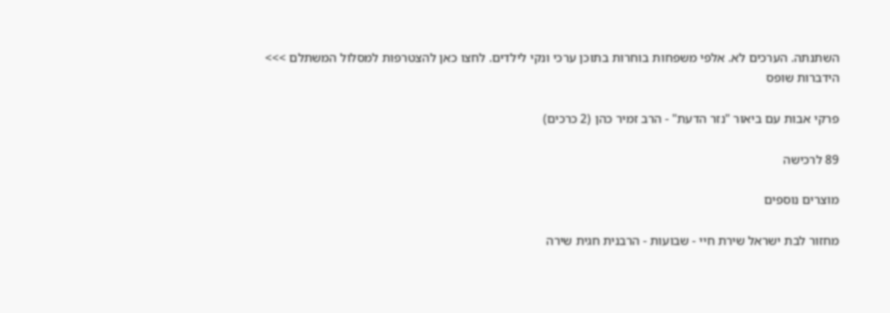השתנתה. הערכים לא. אלפי משפחות בוחרות בתוכן ערכי ונקי לילדים. לחצו כאן להצטרפות למסלול המשתלם >>>
הידברות שופס

פרקי אבות עם ביאור "נזר הדעת" - הרב זמיר כהן (2 כרכים)

89 לרכישה

מוצרים נוספים

מחזור לבת ישראל שירת חיי - שבועות - הרבנית חגית שירה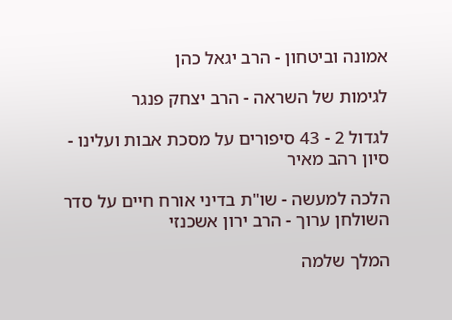אמונה וביטחון - הרב יגאל כהן

לגימות של השראה - הרב יצחק פנגר

לגדול 2 - 43 סיפורים על מסכת אבות ועלינו - סיון רהב מאיר

הלכה למעשה - שו"ת בדיני אורח חיים על סדר השולחן ערוך - הרב ירון אשכנזי

המלך שלמה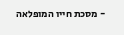- מסכת חייו המופלאה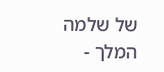של שלמה המלך -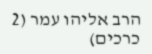הרב אליהו עמר (2 כרכים)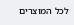לכל המוצרים